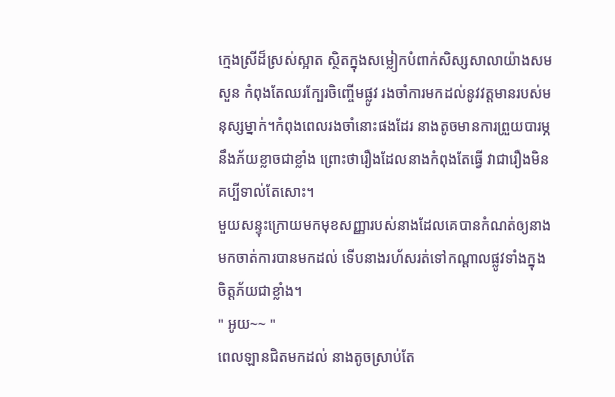ក្មេងស្រីដ៏ស្រស់ស្អាត ស្ថិតក្នុងសម្លៀកបំពាក់សិស្សសាលាយ៉ាងសមសួន កំពុងតែឈរក្បែរចិញ្ចើមផ្លូវ រងចាំការមកដល់នូវវត្តមានរបស់មនុស្សម្នាក់។កំពុងពេលរងចាំនោះផងដែរ នាងតូចមានការព្រួយបារម្ភនឹងភ័យខ្លាចជាខ្លាំង ព្រោះថារឿងដែលនាងកំពុងតែធ្វើ វាជារឿងមិនគប្បីទាល់តែសោះ។
មួយសន្ទុះក្រោយមកមុខសញ្ញារបស់នាងដែលគេបានកំណត់ឲ្យនាងមកចាត់ការបានមកដល់ ទើបនាងរហ័សរត់ទៅកណ្តាលផ្លូវទាំងក្នុងចិត្តភ័យជាខ្លាំង។
" អូយ~~ "
ពេលឡានជិតមកដល់ នាងតូចស្រាប់តែ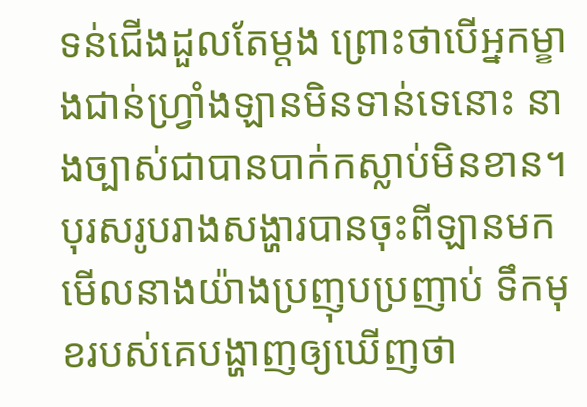ទន់ជើងដួលតែម្តង ព្រោះថាបើអ្នកម្ខាងជាន់ហ្វ្រាំងឡានមិនទាន់ទេនោះ នាងច្បាស់ជាបានបាក់កស្លាប់មិនខាន។
បុរសរូបរាងសង្ហារបានចុះពីឡានមកមើលនាងយ៉ាងប្រញុបប្រញាប់ ទឹកមុខរបស់គេបង្ហាញឲ្យឃើញថា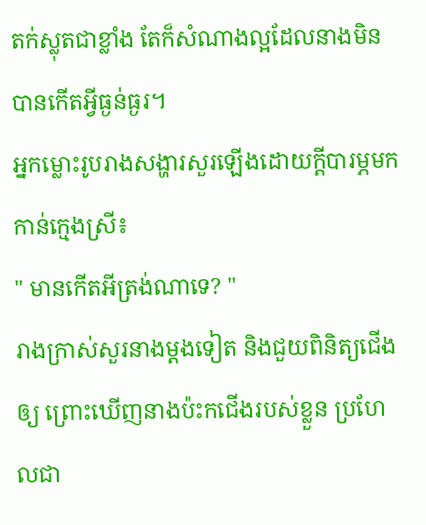តក់ស្លុតជាខ្លាំង តែក៏សំណាងល្អដែលនាងមិនបានកើតអ្វីធ្ងន់ធ្ងរ។
អ្នកម្លោះរូបរាងសង្ហារសួរឡើងដោយក្តីបារម្ភមកកាន់ក្មេងស្រី៖
" មានកើតអីត្រង់ណាទេ? "
រាងក្រាស់សួរនាងម្តងទៀត និងជួយពិនិត្យជើងឲ្យ ព្រោះឃើញនាងប៉ះកជើងរបស់ខ្លួន ប្រហែលជា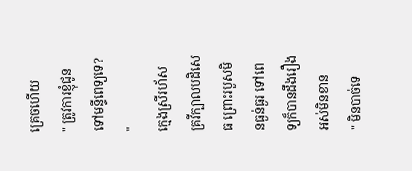គ្រេចហើយ
" ត្រូវការខ្ញ៉ំជូនទៅមន្ទីពេទ្យទេ? "
ក្មេងស្រីរហ័សគ្រវីក្បាលបដិសេធ ព្រោះរបួសមិនធ្ងន់ធ្ងរ ទៅពេទ្យក៏បានដឹងរឿងអស់មិនខាន
" មិនបាច់ទេ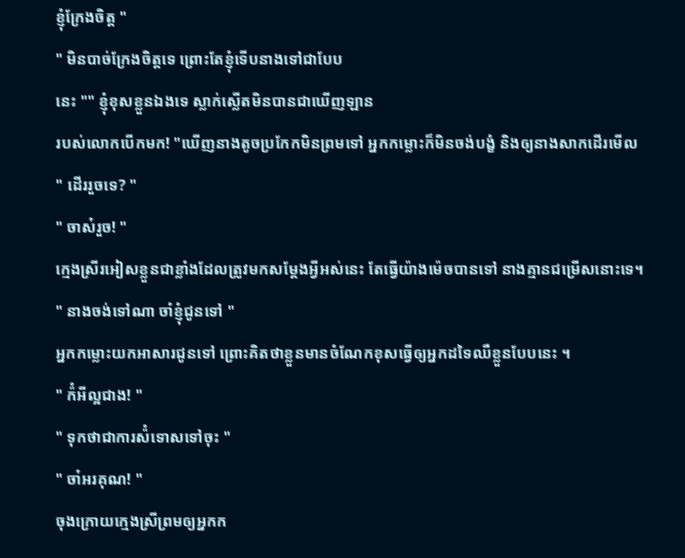ខ្ញ៉ំក្រែងចិត្ត "
" មិនបាច់ក្រែងចិត្តទេ ព្រោះតែខ្ញ៉ំទើបនាងទៅជាបែប
នេះ "" ខ្ញ៉ំខុសខ្លួនឯងទេ ស្លាក់ស្លើតមិនបានជាឃើញឡាន
របស់លោកបើកមក! "ឃើញនាងតូចប្រកែកមិនព្រមទៅ អ្នកកម្លោះក៏មិនចង់បង្ខំ និងឲ្យនាងសាកដើរមើល
" ដើររួចទេ? "
" ចាស៎រួច! "
ក្មេងស្រីរអៀសខ្លួនជាខ្លាំងដែលត្រូវមកសម្តែងអ្វីអស់នេះ តែធ្វើយ៉ាងម៉េចបានទៅ នាងគ្មានជម្រើសនោះទេ។
" នាងចង់ទៅណា ចាំខ្ញ៉ំជូនទៅ "
អ្នកកម្លោះយកអាសារជូនទៅ ព្រោះគិតថាខ្លួនមានចំណែកខុសធ្វើឲ្យអ្នកដទៃឈឺខ្លួនបែបនេះ ។
" ក៉ំអីល្អជាង! "
" ទុកថាជាការស៉ំទោសទៅចុះ "
" ចា៎អរគុណ! "
ចុងក្រោយក្មេងស្រីព្រមឲ្យអ្នកក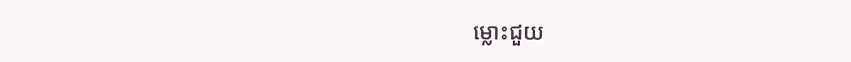ម្លោះជួយ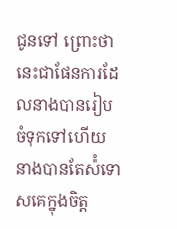ជូនទៅ ព្រោះថានេះជាផែនការដែលនាងបានរៀបចំទុកទៅហើយ នាងបានតែស៉ំទោសគេក្នុងចិត្ត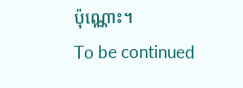ប៉ុណ្ណោះ។
To be continued